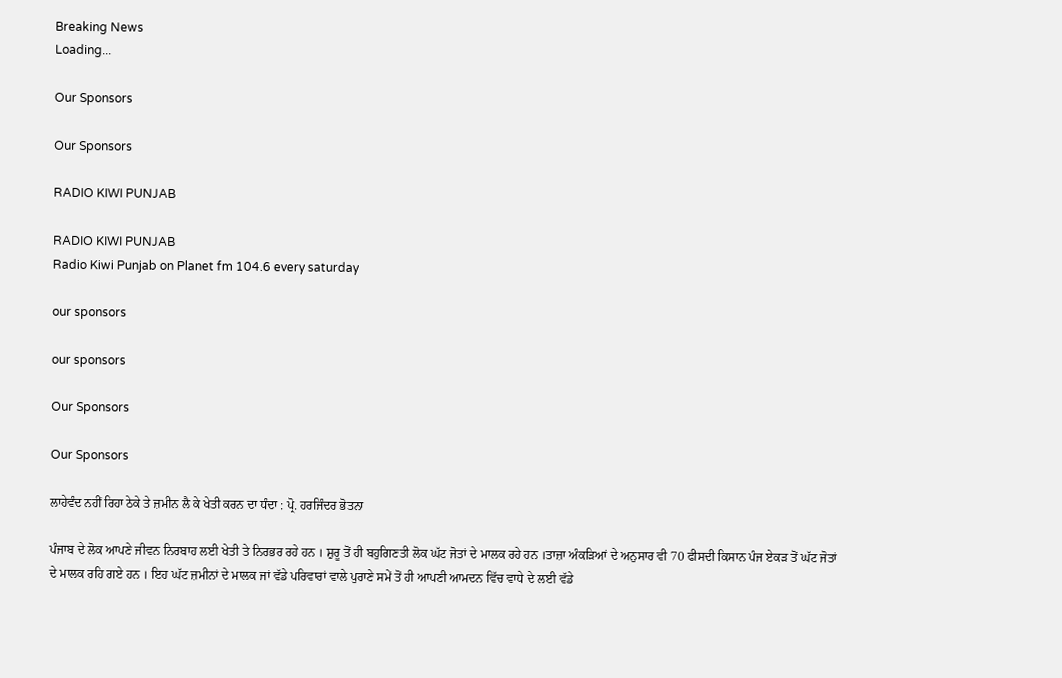Breaking News
Loading...

Our Sponsors

Our Sponsors

RADIO KIWI PUNJAB

RADIO KIWI PUNJAB
Radio Kiwi Punjab on Planet fm 104.6 every saturday

our sponsors

our sponsors

Our Sponsors

Our Sponsors

ਲਾਹੇਵੰਦ ਨਹੀਂ ਰਿਹਾ ਠੇਕੇ ਤੇ ਜ਼ਮੀਨ ਲੈ ਕੇ ਖੇਤੀ ਕਰਨ ਦਾ ਧੰਦਾ : ਪ੍ਰੋ. ਹਰਜਿੰਦਰ ਭੋਤਨਾ

ਪੰਜਾਬ ਦੇ ਲੋਕ ਆਪਣੇ ਜੀਵਨ ਨਿਰਬਾਹ ਲਈ ਖੇਤੀ ਤੇ ਨਿਰਭਰ ਰਹੇ ਹਨ । ਸ਼ੁਰੂ ਤੋਂ ਹੀ ਬਹੁਗਿਣਤੀ ਲੋਕ ਘੱਟ ਜੋਤਾਂ ਦੇ ਮਾਲਕ ਰਹੇ ਹਨ ।ਤਾਜ਼ਾ ਅੰਕੜਿਆਂ ਦੇ ਅਨੁਸਾਰ ਵੀ 70 ਫੀਸਦੀ ਕਿਸਾਨ ਪੰਜ ਏਕੜ ਤੋਂ ਘੱਟ ਜੋਤਾਂ ਦੇ ਮਾਲਕ ਰਹਿ ਗਏ ਹਨ । ਇਹ ਘੱਟ ਜ਼ਮੀਨਾਂ ਦੇ ਮਾਲਕ ਜਾਂ ਵੱਡੇ ਪਰਿਵਾਰਾਂ ਵਾਲੇ ਪੁਰਾਣੇ ਸਮੇਂ ਤੋਂ ਹੀ ਆਪਣੀ ਆਮਦਨ ਵਿੱਚ ਵਾਧੇ ਦੇ ਲਈ ਵੱਡੇ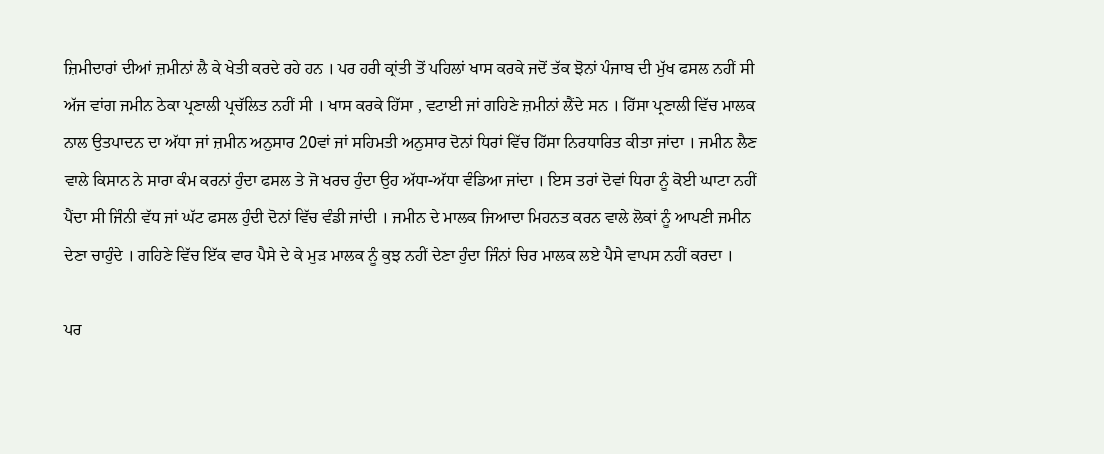ਜ਼ਿਮੀਦਾਰਾਂ ਦੀਆਂ ਜ਼ਮੀਨਾਂ ਲੈ ਕੇ ਖੇਤੀ ਕਰਦੇ ਰਹੇ ਹਨ । ਪਰ ਹਰੀ ਕ੍ਰਾਂਤੀ ਤੋਂ ਪਹਿਲਾਂ ਖਾਸ ਕਰਕੇ ਜਦੋਂ ਤੱਕ ਝੋਨਾਂ ਪੰਜਾਬ ਦੀ ਮੁੱਖ ਫਸਲ ਨਹੀਂ ਸੀ ਅੱਜ ਵਾਂਗ ਜਮੀਨ ਠੇਕਾ ਪ੍ਰਣਾਲੀ ਪ੍ਰਚੱਲਿਤ ਨਹੀਂ ਸੀ । ਖਾਸ ਕਰਕੇ ਹਿੱਸਾ , ਵਟਾਈ ਜਾਂ ਗਹਿਣੇ ਜ਼ਮੀਨਾਂ ਲੈਂਦੇ ਸਨ । ਹਿੱਸਾ ਪ੍ਰਣਾਲੀ ਵਿੱਚ ਮਾਲਕ ਨਾਲ ਉਤਪਾਦਨ ਦਾ ਅੱਧਾ ਜਾਂ ਜ਼ਮੀਨ ਅਨੁਸਾਰ 20ਵਾਂ ਜਾਂ ਸਹਿਮਤੀ ਅਨੁਸਾਰ ਦੋਨਾਂ ਧਿਰਾਂ ਵਿੱਚ ਹਿੱਸਾ ਨਿਰਧਾਰਿਤ ਕੀਤਾ ਜਾਂਦਾ । ਜਮੀਨ ਲੈਣ ਵਾਲੇ ਕਿਸਾਨ ਨੇ ਸਾਰਾ ਕੰਮ ਕਰਨਾਂ ਹੁੰਦਾ ਫਸਲ ਤੇ ਜੋ ਖਰਚ ਹੁੰਦਾ ਉਹ ਅੱਧਾ-ਅੱਧਾ ਵੰਡਿਆ ਜਾਂਦਾ । ਇਸ ਤਰਾਂ ਦੋਵਾਂ ਧਿਰਾ ਨੂੰ ਕੋਈ ਘਾਟਾ ਨਹੀਂ ਪੈਂਦਾ ਸੀ ਜਿੰਨੀ ਵੱਧ ਜਾਂ ਘੱਟ ਫਸਲ ਹੁੰਦੀ ਦੋਨਾਂ ਵਿੱਚ ਵੰਡੀ ਜਾਂਦੀ । ਜਮੀਨ ਦੇ ਮਾਲਕ ਜਿਆਦਾ ਮਿਹਨਤ ਕਰਨ ਵਾਲੇ ਲੋਕਾਂ ਨੂੰ ਆਪਣੀ ਜਮੀਨ ਦੇਣਾ ਚਾਹੁੰਦੇ । ਗਹਿਣੇ ਵਿੱਚ ਇੱਕ ਵਾਰ ਪੈਸੇ ਦੇ ਕੇ ਮੁੜ ਮਾਲਕ ਨੂੰ ਕੁਝ ਨਹੀਂ ਦੇਣਾ ਹੁੰਦਾ ਜਿੰਨਾਂ ਚਿਰ ਮਾਲਕ ਲਏ ਪੈਸੇ ਵਾਪਸ ਨਹੀਂ ਕਰਦਾ ।

ਪਰ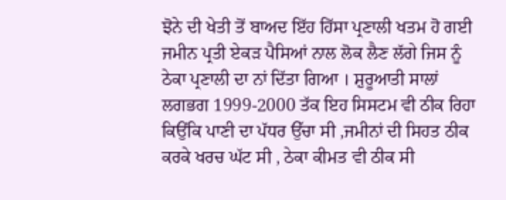ਝੋਨੇ ਦੀ ਖੇਤੀ ਤੋਂ ਬਾਅਦ ਇੱਹ ਹਿੱਸਾ ਪ੍ਰਣਾਲੀ ਖਤਮ ਹੋ ਗਈ ਜਮੀਨ ਪ੍ਰਤੀ ਏਕੜ ਪੈਸਿਆਂ ਨਾਲ ਲੋਕ ਲੈਣ ਲੱਗੇ ਜਿਸ ਨੂੰ ਠੇਕਾ ਪ੍ਰਣਾਲੀ ਦਾ ਨਾਂ ਦਿੱਤਾ ਗਿਆ । ਸ਼ੁਰੂਆਤੀ ਸਾਲਾਂ ਲਗਭਗ 1999-2000 ਤੱਕ ਇਹ ਸਿਸਟਮ ਵੀ ਠੀਕ ਰਿਹਾ ਕਿਉਂਕਿ ਪਾਣੀ ਦਾ ਪੱਧਰ ਉੱਚਾ ਸੀ ,ਜਮੀਨਾਂ ਦੀ ਸਿਹਤ ਠੀਕ ਕਰਕੇ ਖਰਚ ਘੱਟ ਸੀ , ਠੇਕਾ ਕੀਮਤ ਵੀ ਠੀਕ ਸੀ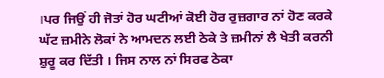।ਪਰ ਜਿਉਂ ਹੀ ਜੋਤਾਂ ਹੋਰ ਘਟੀਆਂ ਕੋਈ ਹੋਰ ਰੁਜ਼ਗਾਰ ਨਾਂ ਹੋਣ ਕਰਕੇ ਘੱਟ ਜ਼ਮੀਨੇ ਲੋਕਾਂ ਨੇ ਆਮਦਨ ਲਈ ਠੇਕੇ ਤੇ ਜ਼ਮੀਨਾਂ ਲੈ ਖੇਤੀ ਕਰਨੀ ਸ਼ੁਰੂ ਕਰ ਦਿੱਤੀ । ਜਿਸ ਨਾਲ ਨਾਂ ਸਿਰਫ ਠੇਕਾ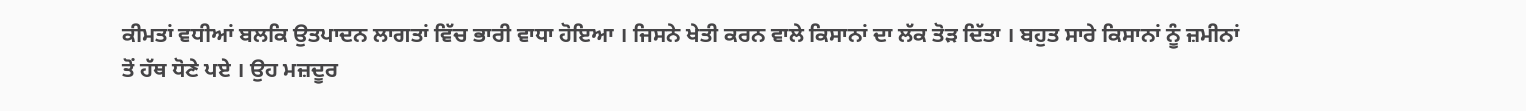ਕੀਮਤਾਂ ਵਧੀਆਂ ਬਲਕਿ ਉਤਪਾਦਨ ਲਾਗਤਾਂ ਵਿੱਚ ਭਾਰੀ ਵਾਧਾ ਹੋਇਆ । ਜਿਸਨੇ ਖੇਤੀ ਕਰਨ ਵਾਲੇ ਕਿਸਾਨਾਂ ਦਾ ਲੱਕ ਤੋੜ ਦਿੱਤਾ । ਬਹੁਤ ਸਾਰੇ ਕਿਸਾਨਾਂ ਨੂੰ ਜ਼ਮੀਨਾਂ ਤੋਂ ਹੱਥ ਧੋਣੇ ਪਏ । ਉਹ ਮਜ਼ਦੂਰ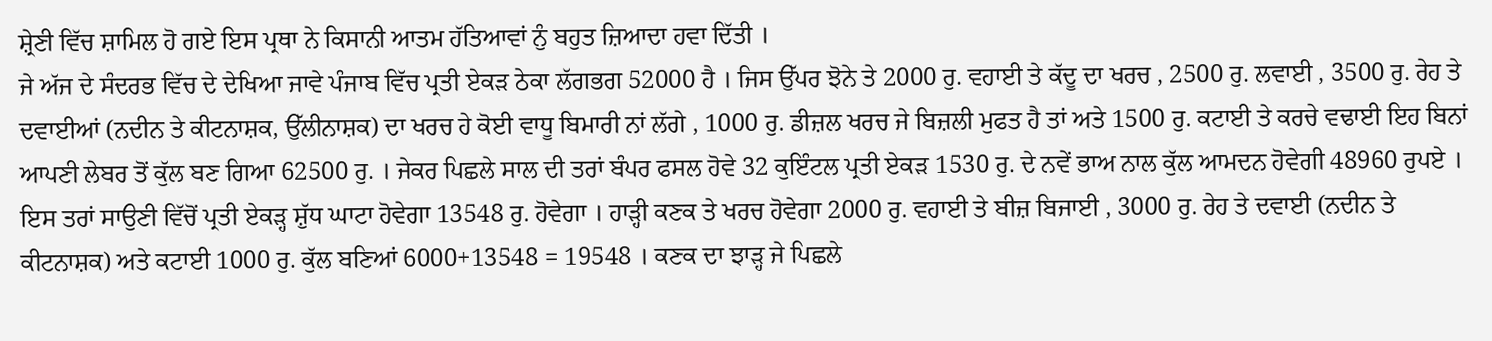ਸ਼੍ਰੇਣੀ ਵਿੱਚ ਸ਼ਾਮਿਲ ਹੋ ਗਏ ਇਸ ਪ੍ਰਥਾ ਨੇ ਕਿਸਾਨੀ ਆਤਮ ਹੱਤਿਆਵਾਂ ਨੁੰ ਬਹੁਤ ਜ਼ਿਆਦਾ ਹਵਾ ਦਿੱਤੀ ।
ਜੇ ਅੱਜ ਦੇ ਸੰਦਰਭ ਵਿੱਚ ਦੇ ਦੇਖਿਆ ਜਾਵੇ ਪੰਜਾਬ ਵਿੱਚ ਪ੍ਰਤੀ ਏਕੜ ਠੇਕਾ ਲੱਗਭਗ 52000 ਹੈ । ਜਿਸ ਉੱਪਰ ਝੋਨੇ ਤੇ 2000 ਰੁ. ਵਹਾਈ ਤੇ ਕੱਦੂ ਦਾ ਖਰਚ , 2500 ਰੁ. ਲਵਾਈ , 3500 ਰੁ. ਰੇਹ ਤੇ ਦਵਾਈਆਂ (ਨਦੀਨ ਤੇ ਕੀਟਨਾਸ਼ਕ, ਉੱਲੀਨਾਸ਼ਕ) ਦਾ ਖਰਚ ਹੇ ਕੋਈ ਵਾਧੂ ਬਿਮਾਰੀ ਨਾਂ ਲੱਗੇ , 1000 ਰੁ. ਡੀਜ਼ਲ ਖਰਚ ਜੇ ਬਿਜ਼ਲੀ ਮੁਫਤ ਹੈ ਤਾਂ ਅਤੇ 1500 ਰੁ. ਕਟਾਈ ਤੇ ਕਰਚੇ ਵਢਾਈ ਇਹ ਬਿਨਾਂ ਆਪਣੀ ਲੇਬਰ ਤੋਂ ਕੁੱਲ ਬਣ ਗਿਆ 62500 ਰੁ. । ਜੇਕਰ ਪਿਛਲੇ ਸਾਲ ਦੀ ਤਰਾਂ ਬੰਪਰ ਫਸਲ ਹੋਵੇ 32 ਕੁਇੰਟਲ ਪ੍ਰਤੀ ਏਕੜ 1530 ਰੁ. ਦੇ ਨਵੇਂ ਭਾਅ ਨਾਲ ਕੁੱਲ ਆਮਦਨ ਹੋਵੇਗੀ 48960 ਰੁਪਏ । ਇਸ ਤਰਾਂ ਸਾਉਣੀ ਵਿੱਚੋਂ ਪ੍ਰਤੀ ਏਕੜ੍ਹ ਸ਼ੁੱਧ ਘਾਟਾ ਹੋਵੇਗਾ 13548 ਰੁ. ਹੋਵੇਗਾ । ਹਾੜ੍ਹੀ ਕਣਕ ਤੇ ਖਰਚ ਹੋਵੇਗਾ 2000 ਰੁ. ਵਹਾਈ ਤੇ ਬੀਜ਼ ਬਿਜਾਈ , 3000 ਰੁ. ਰੇਹ ਤੇ ਦਵਾਈ (ਨਦੀਨ ਤੇ ਕੀਟਨਾਸ਼ਕ) ਅਤੇ ਕਟਾਈ 1000 ਰੁ. ਕੁੱਲ ਬਣਿਆਂ 6000+13548 = 19548 । ਕਣਕ ਦਾ ਝਾੜ੍ਹ ਜੇ ਪਿਛਲੇ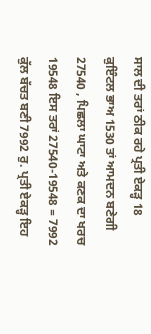ਸਾਲ ਦੀ ਤਰਾਂ ਠੀਕ ਰਹੇ ਪ੍ਰਤੀ ਏਕੜ੍ਹ 18 ਕੁਇੰਟਲ ਭਾਅ 1530 ਤਾਂ ਆਮਦਨ ਬਣੇਗੀ 27540 , ਪਿਛਲਾ ਘਾਟਾ ਅਤੇ ਕਣਕ ਦਾ ਖਰਚ 19548 ਇਸ ਤਰਾਂ 27540-19548 = 7992 ਕੁੱਲ ਬੱਚਤ ਬਣੀ 7992 ਰੁ. ਪ੍ਰਤੀ ਏਕੜ੍ਹ ਇਹ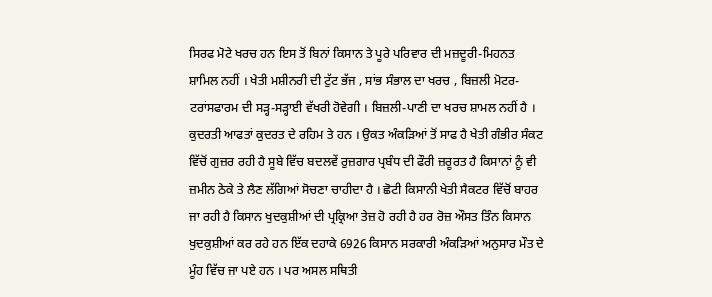ਸਿਰਫ ਮੋਟੇ ਖਰਚ ਹਨ ਇਸ ਤੋਂ ਬਿਨਾਂ ਕਿਸਾਨ ਤੇ ਪੂਰੇ ਪਰਿਵਾਰ ਦੀ ਮਜ਼ਦੂਰੀ-ਮਿਹਨਤ ਸ਼ਾਮਿਲ ਨਹੀਂ । ਖੇਤੀ ਮਸ਼ੀਨਰੀ ਦੀ ਟੁੱਟ ਭੱਜ , ਸਾਂਭ ਸੰਭਾਲ ਦਾ ਖਰਚ , ਬਿਜ਼ਲੀ ਮੋਟਰ-ਟਰਾਂਸਫਾਰਮ ਦੀ ਸੜ੍ਹ-ਸੜ੍ਹਾਈ ਵੱਖਰੀ ਹੋਵੇਗੀ । ਬਿਜ਼ਲੀ-ਪਾਣੀ ਦਾ ਖਰਚ ਸ਼ਾਮਲ ਨਹੀਂ ਹੈ । ਕੁਦਰਤੀ ਆਫਤਾਂ ਕੁਦਰਤ ਦੇ ਰਹਿਮ ਤੇ ਹਨ । ਉਕਤ ਅੰਕੜਿਆਂ ਤੋਂ ਸਾਫ ਹੈ ਖੇਤੀ ਗੰਭੀਰ ਸੰਕਟ ਵਿੱਚੋਂ ਗੁਜ਼ਰ ਰਹੀ ਹੈ ਸੂਬੇ ਵਿੱਚ ਬਦਲਵੇਂ ਰੁਜ਼ਗਾਰ ਪ੍ਰਬੰਧ ਦੀ ਫੌਰੀ ਜ਼ਰੂਰਤ ਹੈ ਕਿਸਾਨਾਂ ਨੂੰ ਵੀ ਜ਼ਮੀਨ ਠੇਕੇ ਤੇ ਲੈਣ ਲੱਗਿਆਂ ਸੋਚਣਾ ਚਾਹੀਦਾ ਹੈ । ਛੋਟੀ ਕਿਸਾਨੀ ਖੇਤੀ ਸੈਕਟਰ ਵਿੱਚੋਂ ਬਾਹਰ ਜਾ ਰਹੀ ਹੈ ਕਿਸਾਨ ਖੁਦਕੁਸ਼ੀਆਂ ਦੀ ਪ੍ਰਕ੍ਰਿਆ ਤੇਜ਼ ਹੋ ਰਹੀ ਹੈ ਹਰ ਰੋਜ਼ ਔਸਤ ਤਿੰਨ ਕਿਸਾਨ ਖੁਦਕੁਸ਼ੀਆਂ ਕਰ ਰਹੇ ਹਨ ਇੱਕ ਦਹਾਕੇ 6926 ਕਿਸਾਨ ਸਰਕਾਰੀ ਅੰਕੜਿਆਂ ਅਨੁਸਾਰ ਮੌਤ ਦੇ ਮੂੰਹ ਵਿੱਚ ਜਾ ਪਏ ਹਨ । ਪਰ ਅਸਲ ਸਥਿਤੀ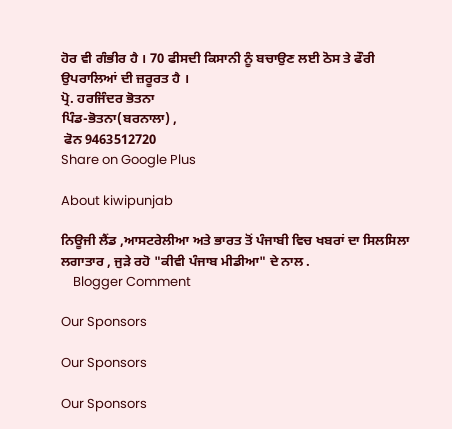ਹੋਰ ਵੀ ਗੰਭੀਰ ਹੈ । 70 ਫੀਸਦੀ ਕਿਸਾਨੀ ਨੂੰ ਬਚਾਉਣ ਲਈ ਠੋਸ ਤੇ ਫੌਰੀ ਉਪਰਾਲਿਆਂ ਦੀ ਜ਼ਰੂਰਤ ਹੈ ।
ਪ੍ਰੋ. ਹਰਜਿੰਦਰ ਭੋਤਨਾ
ਪਿੰਡ-ਭੋਤਨਾ(ਬਰਨਾਲਾ) ,
 ਫੋਨ 9463512720
Share on Google Plus

About kiwipunjab

ਨਿਊਜੀ ਲੈਂਡ ,ਆਸਟਰੇਲੀਆ ਅਤੇ ਭਾਰਤ ਤੋਂ ਪੰਜਾਬੀ ਵਿਚ ਖਬਰਾਂ ਦਾ ਸਿਲਸਿਲਾ ਲਗਾਤਾਰ , ਜੁੜੇ ਰਹੋ "ਕੀਵੀ ਪੰਜਾਬ ਮੀਡੀਆ" ਦੇ ਨਾਲ .
    Blogger Comment

Our Sponsors

Our Sponsors

Our Sponsors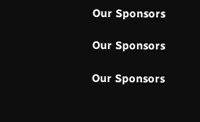Our Sponsors

Our Sponsors

Our Sponsors